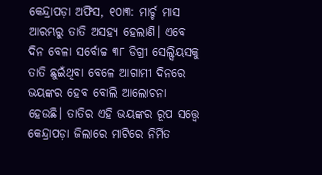କେନ୍ଦ୍ରାପଡ଼ା ଅଫିସ, ୧୦ା୩: ମାର୍ଚ୍ଚ ମାସ ଆରମ୍ଭରୁ ତାତି ଅସହ୍ୟ ହେଲାଣି। ଏବେ ଦିନ ବେଳା ସର୍ବୋଚ୍ଚ ୩୮ ଡିଗ୍ରୀ ସେଲ୍ସିୟସକୁ ତାତି ଛୁଇଁଥିବା ବେଳେ ଆଗାମୀ ଦିନରେ ଭୟଙ୍କର ହେବ ବୋଲି ଆଲୋଚନା ହେଉଛି। ତାତିର ଏହି ଭୟଙ୍କର ରୂପ ସତ୍ତ୍ୱେ କେନ୍ଦ୍ରାପଡ଼ା ଜିଲାରେ ମାଟିରେ ନିର୍ମିତ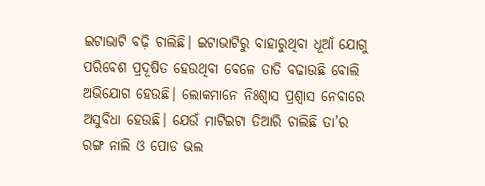ଇଟାଭାଟି ବଢ଼ି ଚାଲିଛି। ଇଟାଭାଟିରୁ ବାହାରୁଥିବା ଧୂଆଁ ଯୋଗୁ ପରିବେଶ ପ୍ରଦୂଷିତ ହେଉଥିବା ବେଳେ ତାତି ବଢାଉଛି ବୋଲି ଅଭିଯୋଗ ହେଉଛି। ଲୋକମାନେ ନିଃଶ୍ୱାସ ପ୍ରଶ୍ୱାସ ନେବାରେ ଅସୁବିଧା ହେଉଛି। ଯେଉଁ ମାଟିଇଟା ତିଆରି ଚାଲିଛି ତା’ର ରଙ୍ଗ ନାଲି ଓ ପୋଡ ଭଲ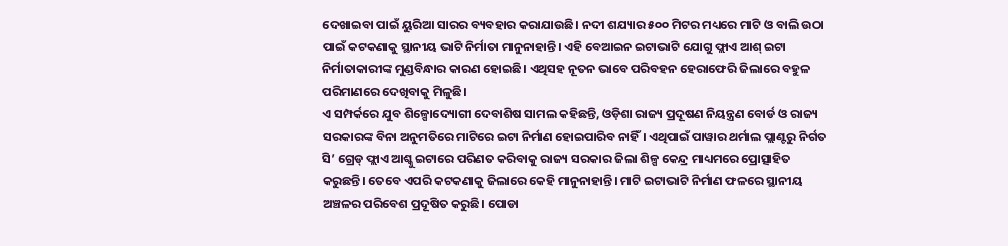ଦେଖାଇବା ପାଇଁ ୟୁରିଆ ସାରର ବ୍ୟବହାର କରାଯାଉଛି। ନଦୀ ଶଯ୍ୟାର ୫୦୦ ମିଟର ମଧ୍ୟରେ ମାଟି ଓ ବାଲି ଉଠା ପାଇଁ କଟକଣାକୁ ସ୍ଥାନୀୟ ଭାଟି ନିର୍ମାତା ମାନୁନାହାନ୍ତି। ଏହି ବେଆଇନ ଇଟାଭାଟି ଯୋଗୁ ଫ୍ଲାଏ ଆଶ୍ ଇଟା ନିର୍ମାତାକାରୀଙ୍କ ମୁଣ୍ଡବିନ୍ଧାର କାରଣ ହୋଇଛି। ଏଥିସହ ନୂତନ ଭାବେ ପରିବହନ ହେରାଫେରି ଜିଲାରେ ବହୁଳ ପରିମାଣରେ ଦେଖିବାକୁ ମିଳୁଛି।
ଏ ସମ୍ପର୍କରେ ଯୁବ ଶିଳ୍ପୋଦ୍ୟୋଗୀ ଦେବାଶିଷ ସାମଲ କହିଛନ୍ତି, ଓଡ଼ିଶା ରାଜ୍ୟ ପ୍ରଦୂଷଣ ନିୟନ୍ତ୍ରଣ ବୋର୍ଡ ଓ ରାଜ୍ୟ ସରକାରଙ୍କ ବିନା ଅନୁମତିରେ ମାଟିରେ ଇଟା ନିର୍ମାଣ ହୋଇପାରିବ ନାହିଁ। ଏଥିପାଇଁ ପାୱାର ଥର୍ମାଲ ପ୍ଲାଣ୍ଟରୁ ନିର୍ଗତ ସି’ ଗ୍ରେଡ୍ ଫ୍ଲାଏ ଆଶ୍କୁ ଇଟାରେ ପରିଣତ କରିବାକୁ ରାଜ୍ୟ ସରକାର ଜିଲା ଶିଳ୍ପ କେନ୍ଦ୍ର ମାଧ୍ୟମରେ ପ୍ରୋତ୍ସାହିତ କରୁଛନ୍ତି। ତେବେ ଏପରି କଟକଣାକୁ ଜିଲାରେ କେହି ମାନୁନାହାନ୍ତି। ମାଟି ଇଟାଭାଟି ନିର୍ମାଣ ଫଳରେ ସ୍ଥାନୀୟ ଅଞ୍ଚଳର ପରିବେଶ ପ୍ରଦୂଷିତ କରୁଛି। ପୋଡା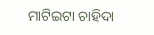ମାଟିଇଟା ଚାହିଦା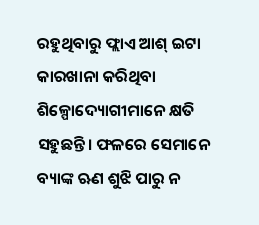ରହୁଥିବାରୁ ଫ୍ଲାଏ ଆଶ୍ ଇଟା କାରଖାନା କରିଥିବା ଶିଳ୍ପୋଦ୍ୟୋଗୀମାନେ କ୍ଷତି ସହୁଛନ୍ତି। ଫଳରେ ସେମାନେ ବ୍ୟାଙ୍କ ଋଣ ଶୁଝି ପାରୁ ନ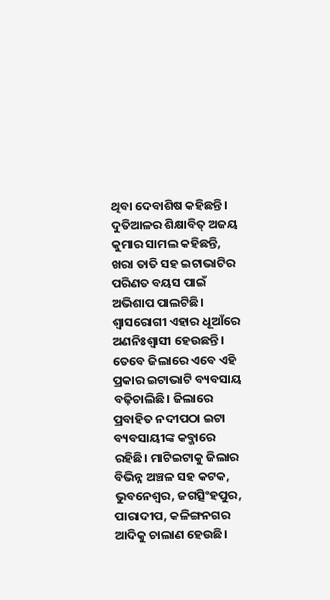ଥିବା ଦେବାଶିଷ କହିଛନ୍ତି। ଦୁତିଆଳର ଶିକ୍ଷାବିତ୍ ଅଜୟ କୁମାର ସାମଲ କହିଛନ୍ତି, ଖରା ତାତି ସହ ଇଟାଭାଟିର ପରିଣତ ବୟସ ପାଇଁ ଅଭିଶାପ ପାଲଟିଛି। ଶ୍ୱାସରୋଗୀ ଏହାର ଧୂଆଁରେ ଅଣନିଃଶ୍ୱାସୀ ହେଉଛନ୍ତି। ତେବେ ଜିଲାରେ ଏବେ ଏହି ପ୍ରକାର ଇଟାଭାଟି ବ୍ୟବସାୟ ବଢ଼ିଚାଲିଛି। ଜିଲାରେ ପ୍ରବାହିତ ନଦୀପଠା ଇଟା ବ୍ୟବସାୟୀଙ୍କ କବ୍ଜାରେ ରହିଛି। ମାଟିଇଟାକୁ ଜିଲାର ବିଭିନ୍ନ ଅଞ୍ଚଳ ସହ କଟକ, ଭୁବନେଶ୍ୱର, ଜଗତ୍ସିଂହପୁର, ପାରାଦୀପ, କଳିଙ୍ଗନଗର ଆଦିକୁ ଚାଲାଣ ହେଉଛି।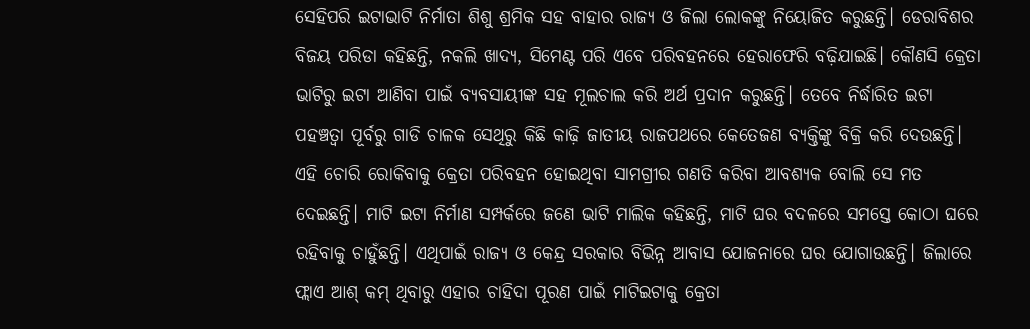ସେହିପରି ଇଟାଭାଟି ନିର୍ମାତା ଶିଶୁ ଶ୍ରମିକ ସହ ବାହାର ରାଜ୍ୟ ଓ ଜିଲା ଲୋକଙ୍କୁ ନିୟୋଜିତ କରୁଛନ୍ତି। ଡେରାବିଶର ବିଜୟ ପରିଡା କହିଛନ୍ତି, ନକଲି ଖାଦ୍ୟ, ସିମେଣ୍ଟ ପରି ଏବେ ପରିବହନରେ ହେରାଫେରି ବଢ଼ିଯାଇଛି। କୌଣସି କ୍ରେତା ଭାଟିରୁ ଇଟା ଆଣିବା ପାଇଁ ବ୍ୟବସାୟୀଙ୍କ ସହ ମୂଲଚାଲ କରି ଅର୍ଥ ପ୍ରଦାନ କରୁଛନ୍ତି। ତେବେ ନିର୍ଦ୍ଧାରିତ ଇଟା ପହଞ୍ଚତ୍ବା ପୂର୍ବରୁ ଗାଡି ଚାଳକ ସେଥିରୁ କିଛି କାଢ଼ି ଜାତୀୟ ରାଜପଥରେ କେତେଜଣ ବ୍ୟକ୍ତିଙ୍କୁ ବିକ୍ରି କରି ଦେଉଛନ୍ତି। ଏହି ଚୋରି ରୋକିବାକୁ କ୍ରେତା ପରିବହନ ହୋଇଥିବା ସାମଗ୍ରୀର ଗଣତି କରିବା ଆବଶ୍ୟକ ବୋଲି ସେ ମତ ଦେଇଛନ୍ତି। ମାଟି ଇଟା ନିର୍ମାଣ ସମ୍ପର୍କରେ ଜଣେ ଭାଟି ମାଲିକ କହିଛନ୍ତି, ମାଟି ଘର ବଦଳରେ ସମସ୍ତେ କୋଠା ଘରେ ରହିବାକୁ ଚାହୁଁଛନ୍ତି। ଏଥିପାଇଁ ରାଜ୍ୟ ଓ କେନ୍ଦ୍ର ସରକାର ବିଭିନ୍ନ ଆବାସ ଯୋଜନାରେ ଘର ଯୋଗାଉଛନ୍ତି। ଜିଲାରେ ଫ୍ଲାଏ ଆଶ୍ କମ୍ ଥିବାରୁ ଏହାର ଚାହିଦା ପୂରଣ ପାଇଁ ମାଟିଇଟାକୁ କ୍ରେତା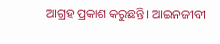ଆଗ୍ରହ ପ୍ରକାଶ କରୁଛନ୍ତି। ଆଇନଜୀବୀ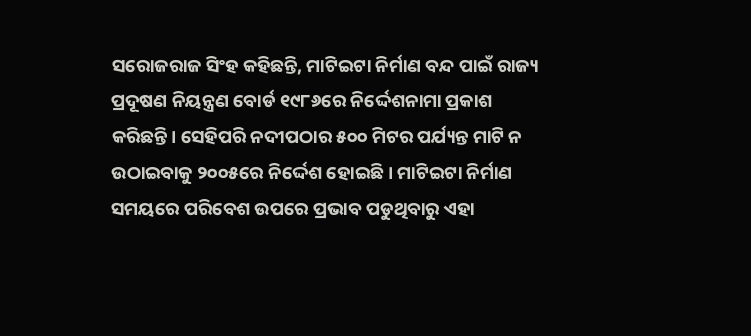ସରୋଜରାଜ ସିଂହ କହିଛନ୍ତି, ମାଟିଇଟା ନିର୍ମାଣ ବନ୍ଦ ପାଇଁ ରାଜ୍ୟ ପ୍ରଦୂଷଣ ନିୟନ୍ତ୍ରଣ ବୋର୍ଡ ୧୯୮୬ରେ ନିର୍ଦ୍ଦେଶନାମା ପ୍ରକାଶ କରିଛନ୍ତି। ସେହିପରି ନଦୀପଠାର ୫୦୦ ମିଟର ପର୍ଯ୍ୟନ୍ତ ମାଟି ନ ଉଠାଇବାକୁ ୨୦୦୫ରେ ନିର୍ଦ୍ଦେଶ ହୋଇଛି। ମାଟିଇଟା ନିର୍ମାଣ ସମୟରେ ପରିବେଶ ଉପରେ ପ୍ରଭାବ ପଡୁଥିବାରୁ ଏହା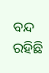ବନ୍ଦ ରହିଛି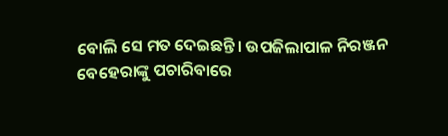ବୋଲି ସେ ମତ ଦେଇଛନ୍ତି। ଉପଜିଲାପାଳ ନିରଞ୍ଜନ ବେହେରାଙ୍କୁ ପଚାରିବାରେ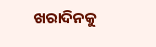ଖରାଦିନକୁ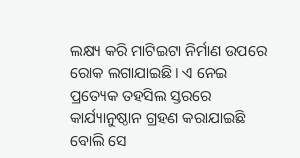ଲକ୍ଷ୍ୟ କରି ମାଟିଇଟା ନିର୍ମାଣ ଉପରେ ରୋକ ଲଗାଯାଇଛି। ଏ ନେଇ ପ୍ରତ୍ୟେକ ତହସିଲ ସ୍ତରରେ କାର୍ଯ୍ୟାନୁଷ୍ଠାନ ଗ୍ରହଣ କରାଯାଇଛି ବୋଲି ସେ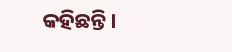କହିଛନ୍ତି।